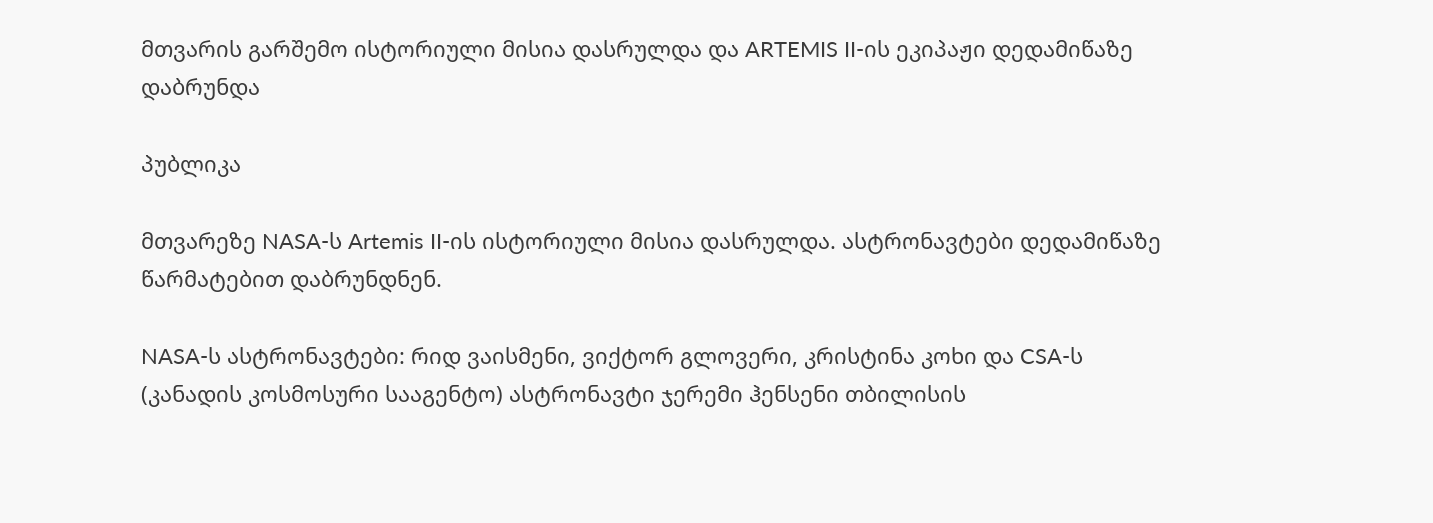მთვარის გარშემო ისტორიული მისია დასრულდა და ARTEMIS II-ის ეკიპაჟი დედამიწაზე დაბრუნდა

პუბლიკა

მთვარეზე NASA-ს Artemis II-ის ისტორიული მისია დასრულდა. ასტრონავტები დედამიწაზე წარმატებით დაბრუნდნენ.

NASA-ს ასტრონავტები: რიდ ვაისმენი, ვიქტორ გლოვერი, კრისტინა კოხი და CSA-ს (კანადის კოსმოსური სააგენტო) ასტრონავტი ჯერემი ჰენსენი თბილისის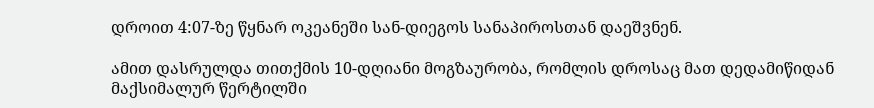დროით 4:07-ზე წყნარ ოკეანეში სან-დიეგოს სანაპიროსთან დაეშვნენ.

ამით დასრულდა თითქმის 10-დღიანი მოგზაურობა, რომლის დროსაც მათ დედამიწიდან მაქსიმალურ წერტილში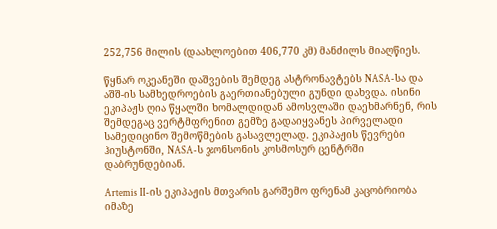252,756 მილის (დაახლოებით 406,770 კმ) მანძილს მიაღწიეს.

წყნარ ოკეანეში დაშვების შემდეგ ასტრონავტებს NASA-სა და აშშ-ის სამხედროების გაერთიანებული გუნდი დახვდა. ისინი ეკიპაჟს ღია წყალში ხომალდიდან ამოსვლაში დაეხმარნენ, რის შემდეგაც ვერტმფრენით გემზე გადაიყვანეს პირველადი სამედიცინო შემოწმების გასავლელად. ეკიპაჟის წევრები ჰიუსტონში, NASA-ს ჯონსონის კოსმოსურ ცენტრში დაბრუნდებიან.

Artemis II-ის ეკიპაჟის მთვარის გარშემო ფრენამ კაცობრიობა იმაზე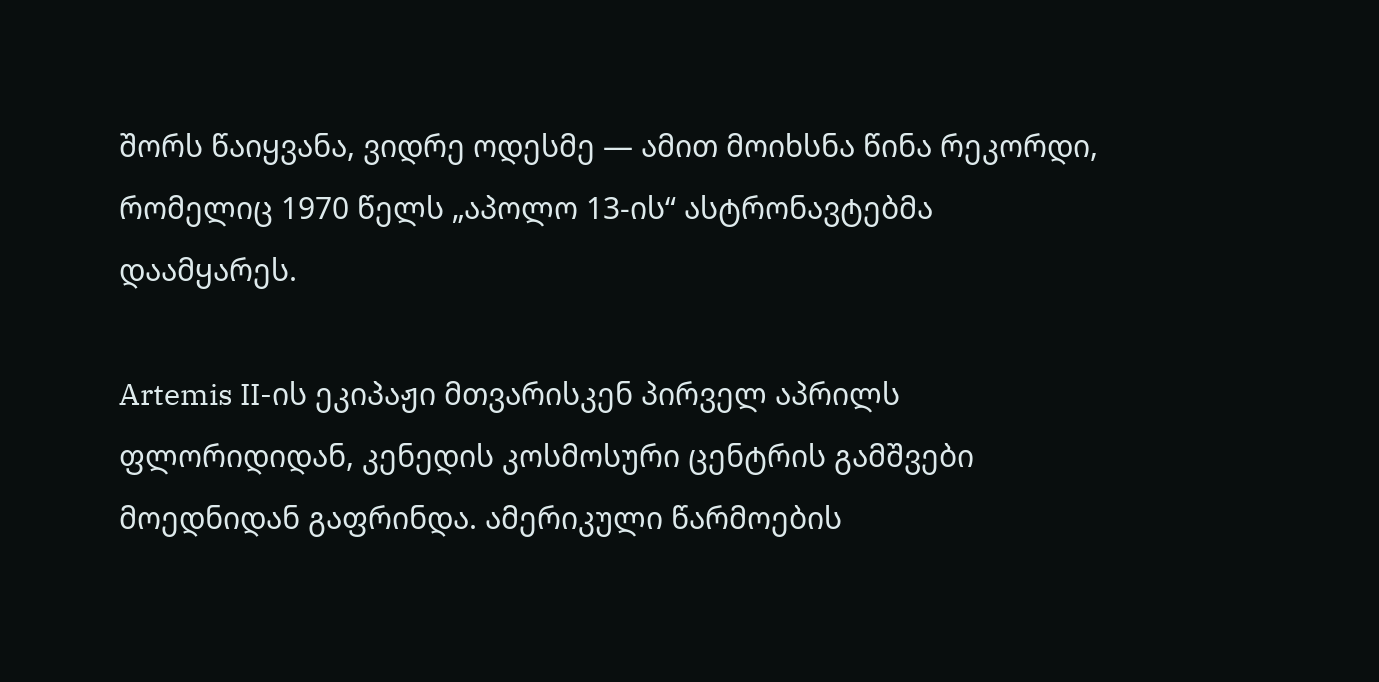შორს წაიყვანა, ვიდრე ოდესმე — ამით მოიხსნა წინა რეკორდი, რომელიც 1970 წელს „აპოლო 13-ის“ ასტრონავტებმა დაამყარეს.

Artemis II-ის ეკიპაჟი მთვარისკენ პირველ აპრილს ფლორიდიდან, კენედის კოსმოსური ცენტრის გამშვები მოედნიდან გაფრინდა. ამერიკული წარმოების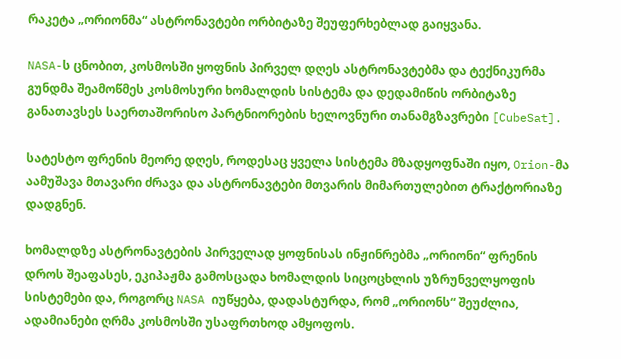რაკეტა „ორიონმა“ ასტრონავტები ორბიტაზე შეუფერხებლად გაიყვანა.

NASA-ს ცნობით, კოსმოსში ყოფნის პირველ დღეს ასტრონავტებმა და ტექნიკურმა გუნდმა შეამოწმეს კოსმოსური ხომალდის სისტემა და დედამიწის ორბიტაზე განათავსეს საერთაშორისო პარტნიორების ხელოვნური თანამგზავრები [CubeSat].

სატესტო ფრენის მეორე დღეს, როდესაც ყველა სისტემა მზადყოფნაში იყო, Orion-მა აამუშავა მთავარი ძრავა და ასტრონავტები მთვარის მიმართულებით ტრაქტორიაზე დადგნენ.

ხომალდზე ასტრონავტების პირველად ყოფნისას ინჟინრებმა „ორიონი“ ფრენის დროს შეაფასეს, ეკიპაჟმა გამოსცადა ხომალდის სიცოცხლის უზრუნველყოფის სისტემები და, როგორც NASA იუწყება, დადასტურდა, რომ „ორიონს“ შეუძლია, ადამიანები ღრმა კოსმოსში უსაფრთხოდ ამყოფოს.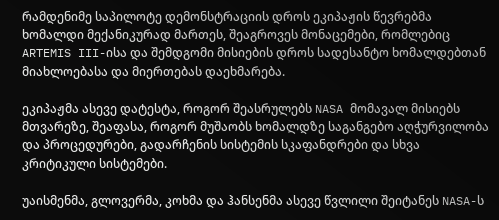რამდენიმე საპილოტე დემონსტრაციის დროს ეკიპაჟის წევრებმა ხომალდი მექანიკურად მართეს, შეაგროვეს მონაცემები, რომლებიც ARTEMIS III-ისა და შემდგომი მისიების დროს სადესანტო ხომალდებთან მიახლოებასა და მიერთებას დაეხმარება.

ეკიპაჟმა ასევე დატესტა, როგორ შეასრულებს NASA მომავალ მისიებს მთვარეზე, შეაფასა, როგორ მუშაობს ხომალდზე საგანგებო აღჭურვილობა და პროცედურები, გადარჩენის სისტემის სკაფანდრები და სხვა კრიტიკული სისტემები.

უაისმენმა, გლოვერმა, კოხმა და ჰანსენმა ასევე წვლილი შეიტანეს NASA-ს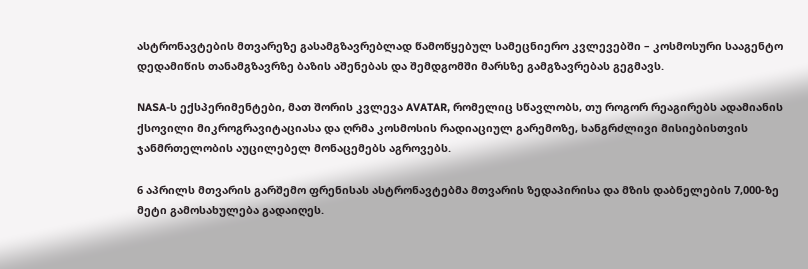ასტრონავტების მთვარეზე გასამგზავრებლად წამოწყებულ სამეცნიერო კვლევებში – კოსმოსური სააგენტო დედამიწის თანამგზავრზე ბაზის აშენებას და შემდგომში მარსზე გამგზავრებას გეგმავს.

NASA-ს ექსპერიმენტები, მათ შორის კვლევა AVATAR, რომელიც სწავლობს, თუ როგორ რეაგირებს ადამიანის ქსოვილი მიკროგრავიტაციასა და ღრმა კოსმოსის რადიაციულ გარემოზე, ხანგრძლივი მისიებისთვის ჯანმრთელობის აუცილებელ მონაცემებს აგროვებს.

6 აპრილს მთვარის გარშემო ფრენისას ასტრონავტებმა მთვარის ზედაპირისა და მზის დაბნელების 7,000-ზე მეტი გამოსახულება გადაიღეს.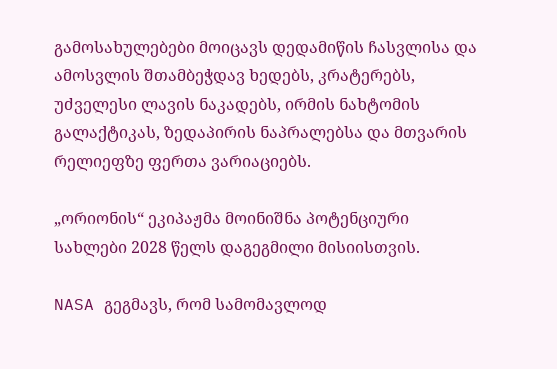გამოსახულებები მოიცავს დედამიწის ჩასვლისა და ამოსვლის შთამბეჭდავ ხედებს, კრატერებს, უძველესი ლავის ნაკადებს, ირმის ნახტომის გალაქტიკას, ზედაპირის ნაპრალებსა და მთვარის რელიეფზე ფერთა ვარიაციებს.

„ორიონის“ ეკიპაჟმა მოინიშნა პოტენციური სახლები 2028 წელს დაგეგმილი მისიისთვის.

NASA გეგმავს, რომ სამომავლოდ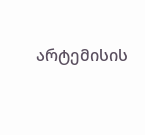არტემისის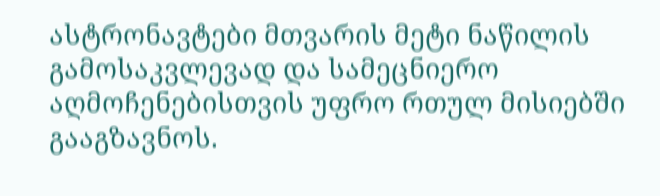ასტრონავტები მთვარის მეტი ნაწილის გამოსაკვლევად და სამეცნიერო აღმოჩენებისთვის უფრო რთულ მისიებში გააგზავნოს.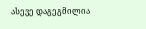ასევე დაგეგმილია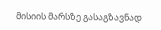მისიის მარსზე გასაგზავნად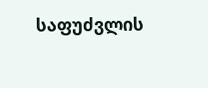საფუძვლის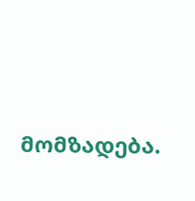მომზადება.